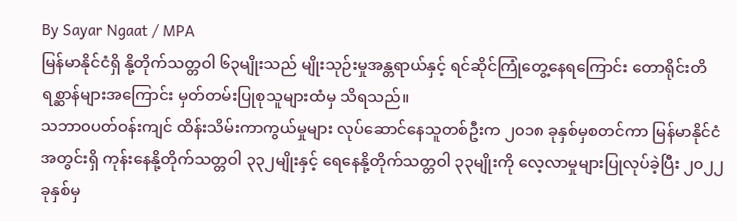By Sayar Ngaat / MPA
မြန်မာနိုင်ငံရှိ နို့တိုက်သတ္တဝါ ၆၃မျိုးသည် မျိုးသုဉ်းမှုအန္တရာယ်နှင့် ရင်ဆိုင်ကြုံတွေ့နေရကြောင်း တောရိုင်းတိရစ္ဆာန်များအကြောင်း မှတ်တမ်းပြုစုသူများထံမှ သိရသည်။
သဘာ၀ပတ်ဝန်းကျင် ထိန်းသိမ်းကာကွယ်မှုများ လုပ်ဆောင်နေသူတစ်ဦးက ၂၀၁၈ ခုနှစ်မှစတင်ကာ မြန်မာနိုင်ငံအတွင်းရှိ ကုန်းနေနို့တိုက်သတ္တဝါ ၃၃၂မျိုးနှင့် ရေနေနို့တိုက်သတ္တဝါ ၃၃မျိုးကို လေ့လာမှုများပြုလုပ်ခဲ့ပြီး ၂၀၂၂ခုနှစ်မှ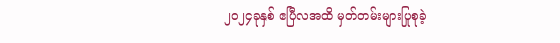၂၀၂၄ခုနှစ် ဧပြီလအထိ မှတ်တမ်းများပြုစုခဲ့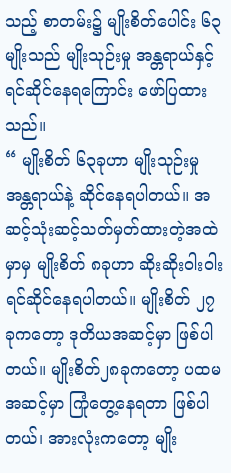သည့် စာတမ်း၌ မျိုးစိတ်ပေါင်း ၆၃ မျိုးသည် မျိုးသုဉ်းမှု အန္တရာယ်နှင့် ရင်ဆိုင်နေရကြောင်း ဖော်ပြထားသည်။
“ မျိုးစိတ် ၆၃ခုဟာ မျိုးသုဉ်းမှုအန္တရာယ်နဲ့ ဆိုင်နေရပါတယ်။ အဆင့်သုံးဆင့်သတ်မှတ်ထားတဲ့အထဲမှာမှ မျိုးစိတ် ၈ခုဟာ ဆိုးဆိုးဝါးဝါးရင်ဆိုင်နေရပါတယ်။ မျိုးစိတ် ၂၇ခုကတော့ ဒုတိယအဆင့်မှာ ဖြစ်ပါတယ်။ မျိုးစိတ်၂၈ခုကတော့ ပထမ အဆင့်မှာ ကြုံတွေ့နေရတာ ဖြစ်ပါတယ်၊ အားလုံးကတော့ မျိုး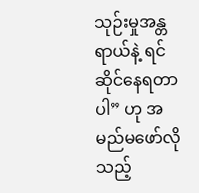သုဉ်းမှုအန္တရာယ်နဲ့ ရင်ဆိုင်နေရတာပါ” ဟု အမည်မဖော်လိုသည့်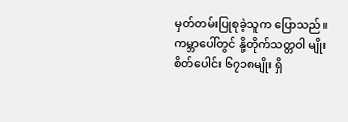မှတ်တမ်းပြုစုခဲ့သူက ပြောသည်။
ကမ္ဘာပေါ်တွင် နို့တိုက်သတ္တဝါ မျိုးစိတ်ပေါင်း ၆၇၁၈မျိုး ရှိ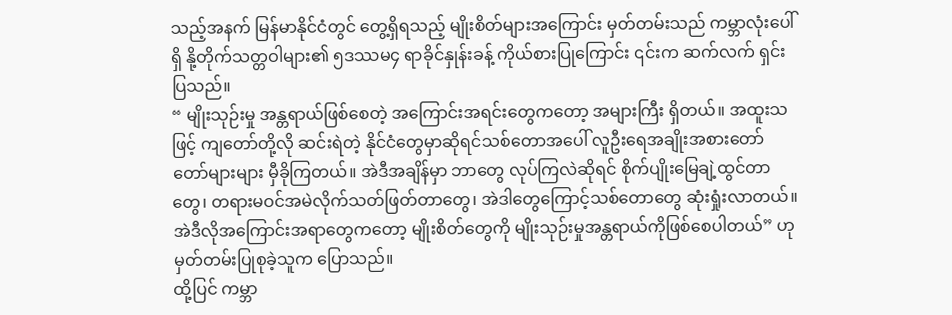သည့်အနက် မြန်မာနိုင်ငံတွင် တွေ့ရှိရသည့် မျိုးစိတ်များအကြောင်း မှတ်တမ်းသည် ကမ္ဘာလုံးပေါ်ရှိ နို့တိုက်သတ္တဝါများ၏ ၅ဒဿမ၄ ရာခိုင်နှုန်းခန့် ကိုယ်စားပြုကြောင်း ၎င်းက ဆက်လက် ရှင်းပြသည်။
“ မျိုးသုဉ်းမှု အန္တရာယ်ဖြစ်စေတဲ့ အကြောင်းအရင်းတွေကတော့ အများကြီး ရှိတယ်။ အထူးသဖြင့် ကျတော်တို့လို ဆင်းရဲတဲ့ နိုင်ငံတွေမှာဆိုရင်သစ်တောအပေါ် လူဦးရေအချိုးအစားတော်တော်များများ မှီခိုကြတယ်။ အဲဒီအချိန်မှာ ဘာတွေ လုပ်ကြလဲဆိုရင် စိုက်ပျိုးမြေချဲ့ထွင်တာတွေ၊ တရားမဝင်အမဲလိုက်သတ်ဖြတ်တာတွေ၊ အဲဒါတွေကြောင့်သစ်တောတွေ ဆုံးရှုံးလာတယ်။ အဲဒီလိုအကြောင်းအရာတွေကတော့ မျိုးစိတ်တွေကို မျိုးသုဉ်းမှုအန္တရာယ်ကိုဖြစ်စေပါတယ်” ဟု မှတ်တမ်းပြုစုခဲ့သူက ပြောသည်။
ထို့ပြင် ကမ္ဘာ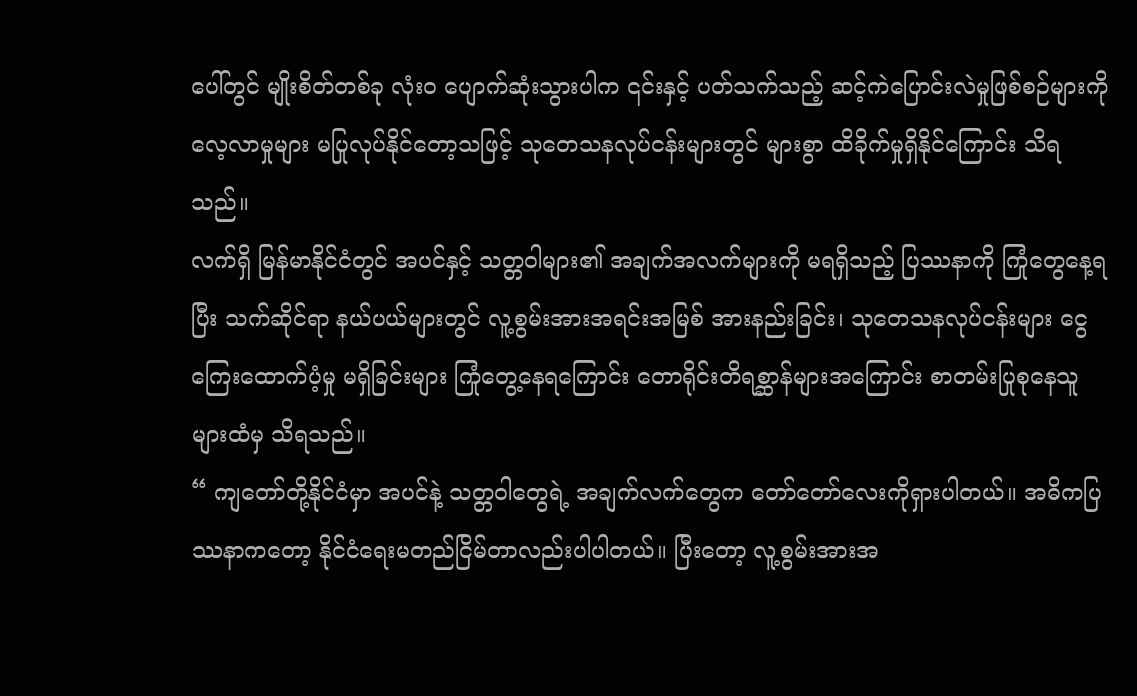ပေါ်တွင် မျိုးစိတ်တစ်ခု လုံးဝ ပျောက်ဆုံးသွားပါက ၎င်းနှင့် ပတ်သက်သည့် ဆင့်ကဲပြောင်းလဲမှုဖြစ်စဉ်များကို လေ့လာမှုများ မပြုလုပ်နိုင်တော့သဖြင့် သုတေသနလုပ်ငန်းများတွင် များစွာ ထိခိုက်မှုရှိနိုင်ကြောင်း သိရ သည်။
လက်ရှိ မြန်မာနိုင်ငံတွင် အပင်နှင့် သတ္တဝါများ၏ အချက်အလက်များကို မရရှိသည့် ပြဿနာကို ကြုံတွေနေ့ရပြီး သက်ဆိုင်ရာ နယ်ပယ်များတွင် လူ့စွမ်းအားအရင်းအမြစ် အားနည်းခြင်း၊ သုတေသနလုပ်ငန်းများ ငွေကြေးထောက်ပံ့မှု မရှိခြင်းများ ကြုံတွေ့နေရကြောင်း တောရိုင်းတိရစ္ဆာန်များအကြောင်း စာတမ်းပြုစုနေသူများထံမှ သိရသည်။
“ ကျတော်တို့နိုင်ငံမှာ အပင်နဲ့ သတ္တဝါတွေရဲ့ အချက်လက်တွေက တော်တော်လေးကိုရှားပါတယ်။ အဓိကပြဿနာကတော့ နိုင်ငံရေးမတည်ငြိမ်တာလည်းပါပါတယ်။ ပြီးတော့ လူ့စွမ်းအားအ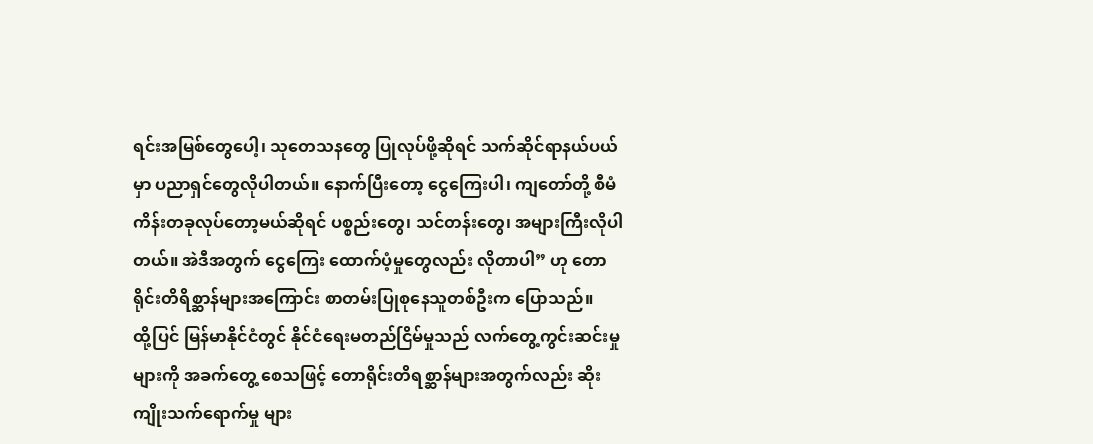ရင်းအမြစ်တွေပေါ့၊ သုတေသနတွေ ပြုလုပ်ဖို့ဆိုရင် သက်ဆိုင်ရာနယ်ပယ်မှာ ပညာရှင်တွေလိုပါတယ်။ နောက်ပြီးတော့ ငွေကြေးပါ၊ ကျတော်တို့ စီမံကိန်းတခုလုပ်တော့မယ်ဆိုရင် ပစ္စည်းတွေ၊ သင်တန်းတွေ၊ အများကြီးလိုပါတယ်။ အဲဒီအတွက် ငွေကြေး ထောက်ပံ့မှုတွေလည်း လိုတာပါ” ဟု တောရိုင်းတိရိစ္ဆာန်များအကြောင်း စာတမ်းပြုစုနေသူတစ်ဦးက ပြောသည်။
ထို့ပြင် မြန်မာနိုင်ငံတွင် နိုင်ငံရေးမတည်ငြိမ်မှုသည် လက်တွေ့ကွင်းဆင်းမှုများကို အခက်တွေ့ စေသဖြင့် တောရိုင်းတိရစ္ဆာန်များအတွက်လည်း ဆိုးကျိုးသက်ရောက်မှု များ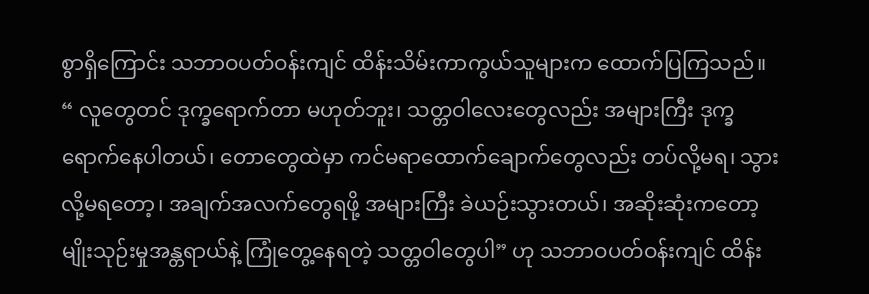စွာရှိကြောင်း သဘာဝပတ်ဝန်းကျင် ထိန်းသိမ်းကာကွယ်သူများက ထောက်ပြကြသည်။
“ လူတွေတင် ဒုက္ခရောက်တာ မဟုတ်ဘူး၊ သတ္တဝါလေးတွေလည်း အများကြီး ဒုက္ခရောက်နေပါတယ်၊ တောတွေထဲမှာ ကင်မရာထောက်ချောက်တွေလည်း တပ်လို့မရ၊ သွားလို့မရတော့၊ အချက်အလက်တွေရဖို့ အများကြီး ခဲယဉ်းသွားတယ်၊ အဆိုးဆုံးကတော့ မျိုးသုဉ်းမှုအန္တရာယ်နဲ့ ကြုံတွေ့နေရတဲ့ သတ္တဝါတွေပါ” ဟု သဘာဝပတ်ဝန်းကျင် ထိန်း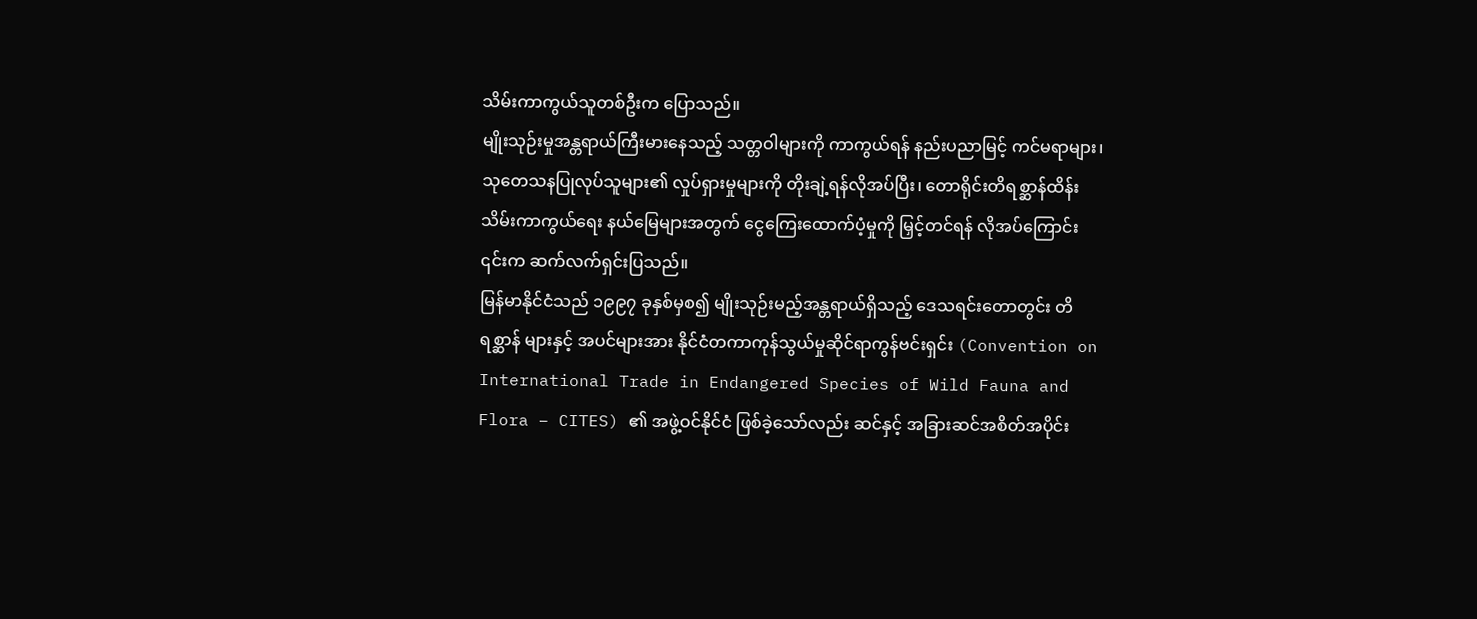သိမ်းကာကွယ်သူတစ်ဦးက ပြောသည်။
မျိုးသုဉ်းမှုအန္တရာယ်ကြီးမားနေသည့် သတ္တဝါများကို ကာကွယ်ရန် နည်းပညာမြင့် ကင်မရာများ၊ သုတေသနပြုလုပ်သူများ၏ လှုပ်ရှားမှုများကို တိုးချဲ့ရန်လိုအပ်ပြီး၊ တောရိုင်းတိရစ္ဆာန်ထိန်းသိမ်းကာကွယ်ရေး နယ်မြေများအတွက် ငွေကြေးထောက်ပံ့မှုကို မြှင့်တင်ရန် လိုအပ်ကြောင်း ၎င်းက ဆက်လက်ရှင်းပြသည်။
မြန်မာနိုင်ငံသည် ၁၉၉၇ ခုနှစ်မှစ၍ မျိုးသုဉ်းမည့်အန္တရာယ်ရှိသည့် ဒေသရင်းတောတွင်း တိရစ္ဆာန် များနှင့် အပင်များအား နိုင်ငံတကာကုန်သွယ်မှုဆိုင်ရာကွန်ဗင်းရှင်း (Convention on International Trade in Endangered Species of Wild Fauna and Flora – CITES) ၏ အဖွဲ့ဝင်နိုင်ငံ ဖြစ်ခဲ့သော်လည်း ဆင်နှင့် အခြားဆင်အစိတ်အပိုင်း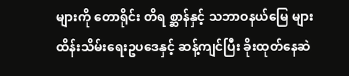များကို တောရိုင်း တိရ စ္ဆာန်နှင့် သဘာဝနယ်မြေ များ ထိန်းသိမ်းရေးဥပဒေနှင့် ဆန့်ကျင်ပြီး ခိုးထုတ်နေဆဲ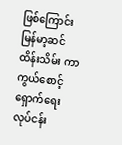ဖြစ်ကြောင်း မြန်မာ့ဆင်ထိန်းသိမ်း ကာကွယ်စောင့်ရှောက်ရေး လုပ်ငန်း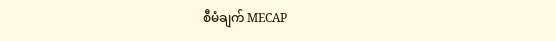စီမံချက် MECAP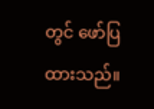တွင် ဖော်ပြထားသည်။